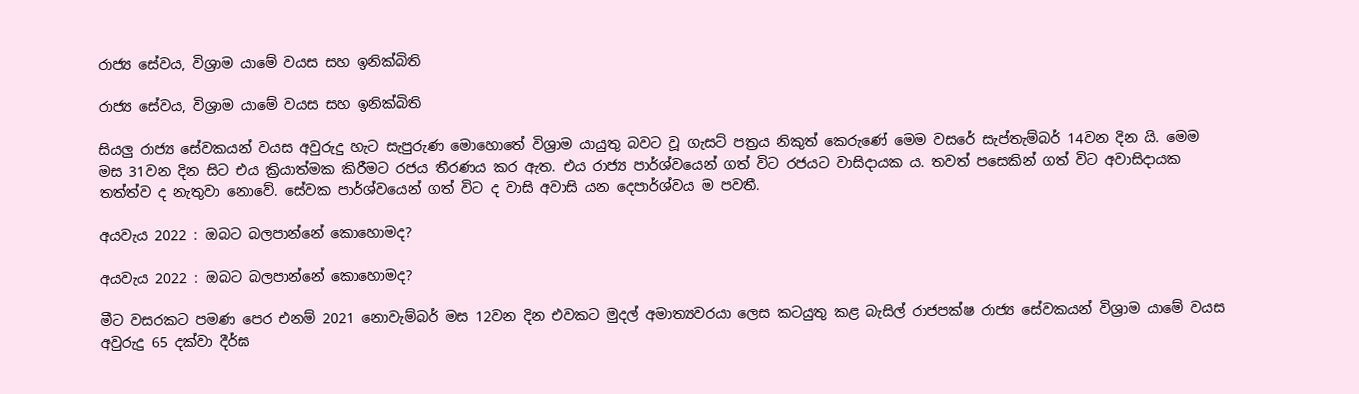රාජ්‍ය සේවය, විශ්‍රාම යාමේ වයස සහ ඉනික්බිති

රාජ්‍ය සේවය, විශ්‍රාම යාමේ වයස සහ ඉනික්බිති

සියලු රාජ්‍ය සේවකයන් වයස අවුරුදු හැට සැපුරුණ මොහොතේ විශ්‍රාම යායුතු බවට වූ ගැසට් පත්‍රය නිකුත් කෙරුණේ මෙම වසරේ සැප්තැම්බර් 14වන දින යි. මෙම මස 31වන දින සිට එය ක්‍රියාත්මක කිරීමට රජය තීරණය කර ඇත. එය රාජ්‍ය පාර්ශ්වයෙන් ගත් විට රජයට වාසිදායක ය. තවත් පසෙකින් ගත් විට අවාසිදායක තත්ත්ව ද නැතුවා නොවේ. සේවක පාර්ශ්වයෙන් ගත් විට ද වාසි අවාසි යන දෙපාර්ශ්වය ම පවතී.

අයවැය 2022 : ඔබට බලපාන්නේ කොහොමද?

අයවැය 2022 : ඔබට බලපාන්නේ කොහොමද?

මීට වසරකට පමණ පෙර එනම් 2021 නොවැම්බර් මස 12වන දින එවකට මුදල් අමාත්‍යවරයා ලෙස කටයුතු කළ බැසිල් රාජපක්ෂ රාජ්‍ය සේවකයන් විශ්‍රාම යාමේ වයස අවුරුදු 65 දක්වා දීර්ඝ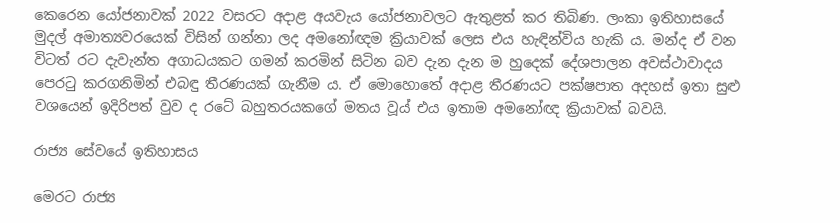කෙරෙන යෝජනාවක් 2022 වසරට අදාළ අයවැය යෝජනාවලට ඇතුළත් කර තිබිණ. ලංකා ඉතිහාසයේ මුදල් අමාත්‍යවරයෙක් විසින් ගන්නා ලද අමනෝඥම ක්‍රියාවක් ලෙස එය හැඳින්විය හැකි ය. මන්ද ඒ වන විටත් රට දැවැන්ත අගාධයකට ගමන් කරමින් සිටින බව දැන දැන ම හුදෙක් දේශපාලන අවස්ථාවාදය පෙරටු කරගනිමින් එබඳු තීරණයක් ගැනීම ය. ඒ මොහොතේ අදාළ තීරණයට පක්ෂපාත අදහස් ඉතා සුළු වශයෙන් ඉදිරිපත් වුව ද රටේ බහුතරයකගේ මතය වූය් එය ඉතාම අමනෝඥ ක්‍රියාවක් බවයි.

රාජ්‍ය සේවයේ ඉතිහාසය

මෙරට රාජ්‍ය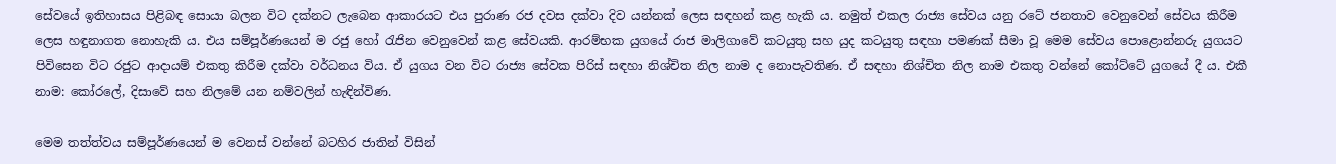සේවයේ ඉතිහාසය පිළිබඳ සොයා බලන විට දක්නට ලැබෙන ආකාරයට එය පුරාණ රජ දවස දක්වා දිව යන්නක් ලෙස සඳහන් කළ හැකි ය. නමුත් එකල රාජ්‍ය සේවය යනු රටේ ජනතාව වෙනුවෙන් සේවය කිරීම ලෙස හඳුනාගත නොහැකි ය. එය සම්පූර්ණයෙන් ම රජු හෝ රැජින වෙනුවෙන් කළ සේවයකි. ආරම්භක යුගයේ රාජ මාලිගාවේ කටයුතු සහ යුද කටයුතු සඳහා පමණක් සීමා වූ මෙම සේවය පොළොන්නරු යුගයට පිවිසෙන විට රජුට ආදායම් එකතු කිරීම දක්වා වර්ධනය විය. ඒ යුගය වන විට රාජ්‍ය සේවක පිරිස් සඳහා නිශ්චිත නිල නාම ද නොපැවතිණ. ඒ සඳහා නිශ්චිත නිල නාම එකතු වන්නේ කෝට්ටේ යුගයේ දී ය. එකී නාම: කෝරලේ, දිසාවේ සහ නිලමේ යන නම්වලින් හැඳින්විණ.

මෙම තත්ත්වය සම්පූර්ණයෙන් ම වෙනස් වන්නේ බටහිර ජාතින් විසින්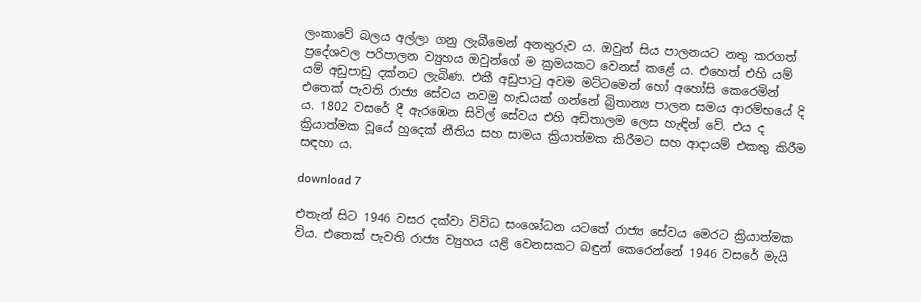ලංකාවේ බලය අල්ලා ගනු ලැබීමෙන් අනතුරුව ය. ඔවුන් සිය පාලනයට නතු කරගත් ප්‍රදේශවල පරිපාලන ව්‍යුහය ඔවුන්ගේ ම ක්‍රමයකට වෙනස් කළේ ය. එහෙත් එහි යම් යම් අඩුපාඩු දක්නට ලැබිණ. එකී අඩුපාටු අවම මට්ටමෙන් හෝ අහෝසි කෙරෙමින් එතෙක් පැවති රාජ්‍ය සේවය නවමු හැඩයක් ගන්නේ බ්‍රිතාන්‍ය පාලන සමය ආරම්භයේ දි ය. 1802 වසරේ දී ඇරඹෙන සිවිල් සේවය එහි අඩිතාලම ලෙස හැඳින් වේ. එය ද ක්‍රියාත්මක වූයේ හුදෙක් නීතිය සහ සාමය ක්‍රියාත්මක කිරීමට සහ ආදායම් එකතු කිරීම සඳහා ය.

download 7

එතැන් සිට 1946 වසර දක්වා විවිධ සංශෝධන යටතේ රාජ්‍ය සේවය මෙරට ක්‍රියාත්මක විය. එතෙක් පැවති රාජ්‍ය ව්‍යුහය යළි වෙනසකට බඳුන් කෙරෙන්නේ 1946 වසරේ මැයි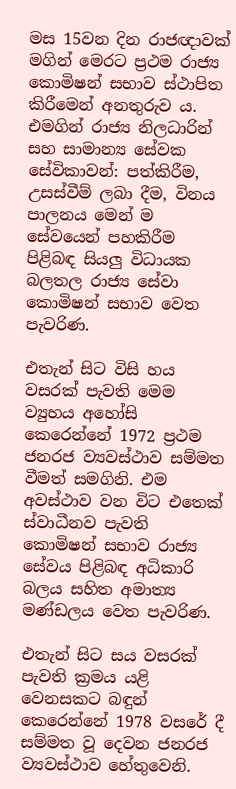මස 15වන දින රාජඥාවක් මගින් මෙරට ප්‍රථම රාජ්‍ය කොමිෂන් සභාව ස්ථාපිත කිරීමෙන් අනතුරුව ය. එමගින් රාජ්‍ය නිලධාරින් සහ සාමාන්‍ය සේවක සේවිකාවන්: පත්කිරීම, උසස්වීම් ලබා දීම, විනය පාලනය මෙන් ම සේවයෙන් පහකිරීම පිළිබඳ සියලු විධායක බලතල රාජ්‍ය සේවා කොමිෂන් සභාව වෙත පැවරිණ.

එතැන් සිට විසි හය වසරක් පැවති මෙම ව්‍යුහය අහෝසි කෙරෙන්නේ 1972 ප්‍රථම ජනරජ ව්‍යවස්ථාව සම්මත වීමත් සමගිනි. එම අවස්ථාව වන විට එතෙක් ස්වාධීනව පැවති කොමිෂන් සභාව රාජ්‍ය සේවය පිළිබඳ අධිකාරි බලය සහිත අමාත්‍ය මණ්ඩලය වෙත පැවරිණ.

එතැන් සිට සය වසරක් පැවති ක්‍රමය යළි වෙනසකට බඳුන් කෙරෙන්නේ 1978 වසරේ දී සම්මත වූ දෙවන ජනරජ ව්‍යවස්ථාව හේතුවෙනි.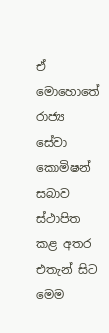ඒ මොහොතේ රාජ්‍ය සේවා කොමිෂන් සබාව ස්ථාපිත කළ අතර එතැන් සිට මෙම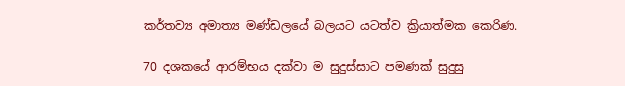කර්තව්‍ය අමාත්‍ය මණ්ඩලයේ බලයට යටත්ව ක්‍රියාත්මක කෙරිණ.

70 දශකයේ ආරම්භය දක්වා ම සුදුස්සාට පමණක් සුදුසු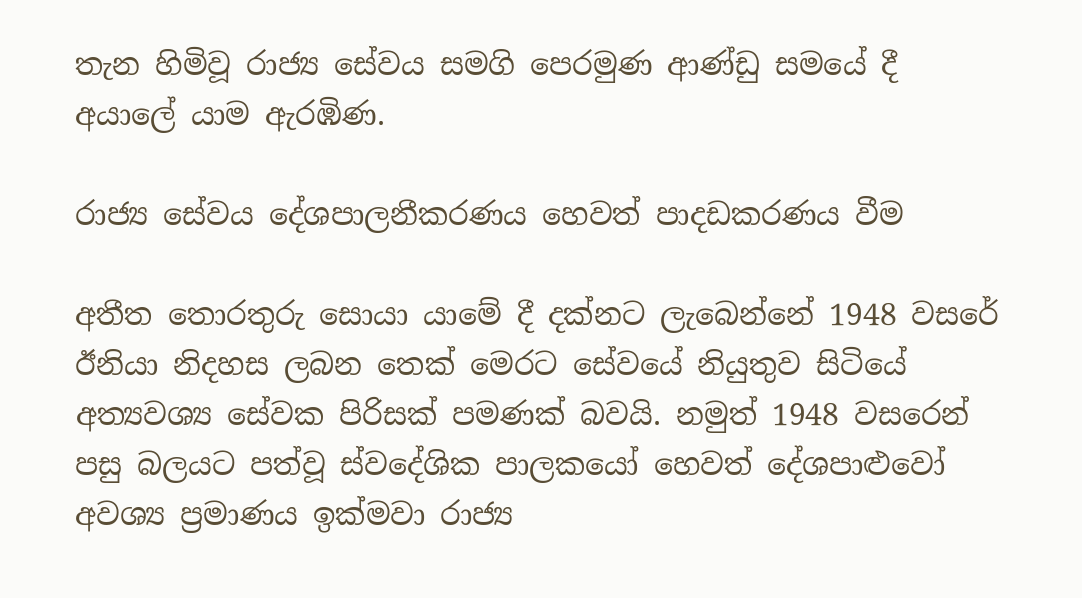තැන හිමිවූ රාජ්‍ය සේවය සමගි පෙරමුණ ආණ්ඩු සමයේ දී අයාලේ යාම ඇරඹිණ.

රාජ්‍ය සේවය දේශපාලනීකරණය හෙවත් පාදඩකරණය වීම

අතීත තොරතුරු සොයා යාමේ දී දක්නට ලැබෙන්නේ 1948 වසරේ ඊනියා නිදහස ලබන තෙක් මෙරට සේවයේ නියුතුව සිටියේ අත්‍යවශ්‍ය සේවක පිරිසක් පමණක් බවයි. නමුත් 1948 වසරෙන් පසු බලයට පත්වූ ස්වදේශික පාලකයෝ හෙවත් දේශපාළුවෝ අවශ්‍ය ප්‍රමාණය ඉක්මවා රාජ්‍ය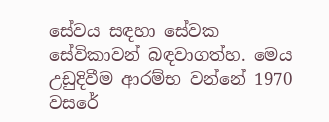සේවය සඳහා සේවක සේවිකාවන් බඳවාගත්හ. මෙය උඩුදිවීම ආරම්භ වන්නේ 1970 වසරේ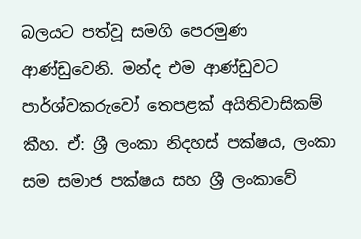බලයට පත්වූ සමගි පෙරමුණ ආණ්ඩුවෙනි. මන්ද එම ආණ්ඩුවට පාර්ශ්වකරුවෝ තෙපළක් අයිතිවාසිකම් කීහ. ඒ: ශ්‍රී ලංකා නිදහස් පක්ෂය, ලංකා සම සමාජ පක්ෂය සහ ශ්‍රී ලංකාවේ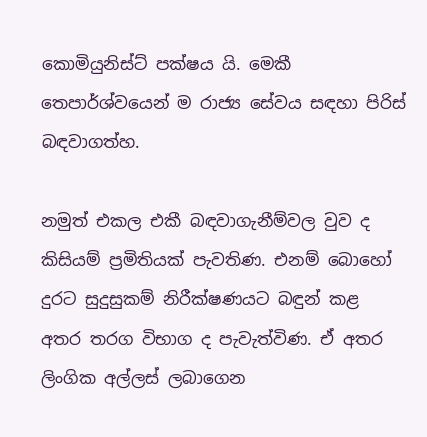කොමියුනිස්ට් පක්ෂය යි. මෙකී තෙපාර්ශ්වයෙන් ම රාජ්‍ය සේවය සඳහා පිරිස් බඳවාගත්හ.

නමුත් එකල එකී බඳවාගැනීම්වල වුව ද කිසියම් ප්‍රමිතියක් පැවතිණ. එනම් බොහෝ දුරට සුදුසුකම් නිරීක්ෂණයට බඳුන් කළ අතර තරග විභාග ද පැවැත්විණ. ඒ අතර ලිංගික අල්ලස් ලබාගෙන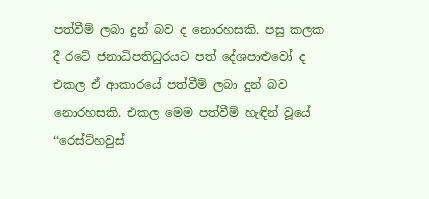පත්වීම් ලබා දුන් බව ද නොරහසකි. පසු කලක දී රටේ ජනාධිපතිධුරයට පත් දේශපාළුවෝ ද එකල ඒ ආකාරයේ පත්වීම් ලබා දුන් බව නොරහසකි. එකල මෙම පත්වීම් හැඳින් වූයේ ‘‘රෙස්ට්හවුස්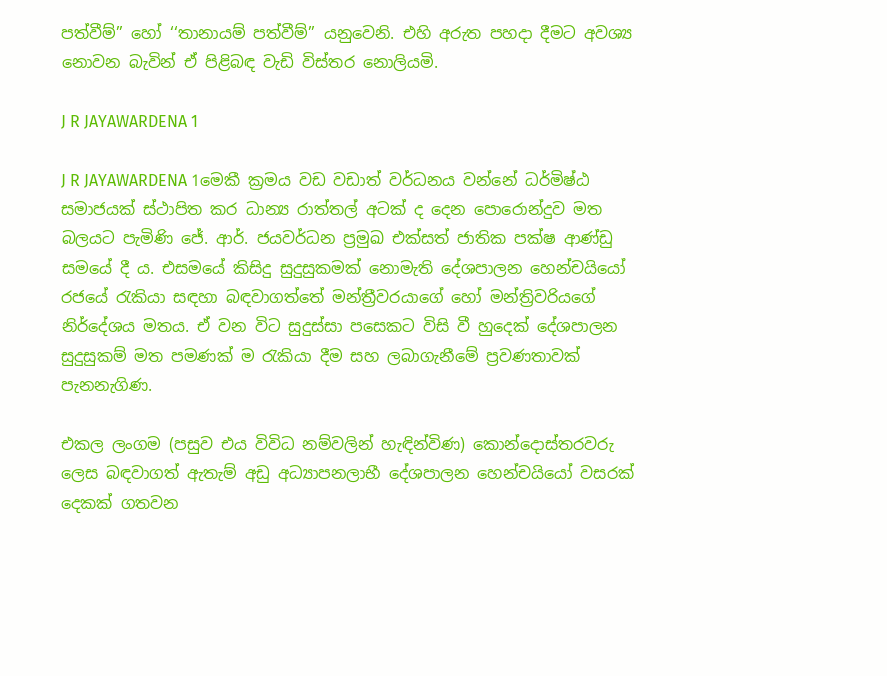පත්වීම්’’ හෝ ‘‘තානායම් පත්වීම්’’ යනුවෙනි. එහි අරුත පහදා දීමට අවශ්‍ය නොවන බැවින් ඒ පිළිබඳ වැඩි විස්තර නොලියමි.

J R JAYAWARDENA 1

J R JAYAWARDENA 1මෙකී ක්‍රමය වඩ වඩාත් වර්ධනය වන්නේ ධර්මිෂ්ඨ සමාජයක් ස්ථාපිත කර ධාන්‍ය රාත්තල් අටක් ද දෙන පොරොන්දුව මත බලයට පැමිණි ජේ. ආර්. ජයවර්ධන ප්‍රමුඛ එක්සත් ජාතික පක්ෂ ආණ්ඩු සමයේ දී ය. එසමයේ කිසිදු සුදුසුකමක් නොමැති දේශපාලන හෙන්චයියෝ රජයේ රැකියා සඳහා බඳවාගත්තේ මන්ත්‍රීවරයාගේ හෝ මන්ත්‍රිවරියගේ නිර්දේශය මතය. ඒ වන විට සුදුස්සා පසෙකට විසි වී හුදෙක් දේශපාලන සුදුසුකම් මත පමණක් ම රැකියා දීම සහ ලබාගැනීමේ ප්‍රවණතාවක් පැනනැගිණ.

එකල ලංගම (පසුව එය විවිධ නම්වලින් හැඳින්විණ) කොන්දොස්තරවරු ලෙස බඳවාගත් ඇතැම් අඩු අධ්‍යාපනලාභී දේශපාලන හෙන්චයියෝ වසරක් දෙකක් ගතවන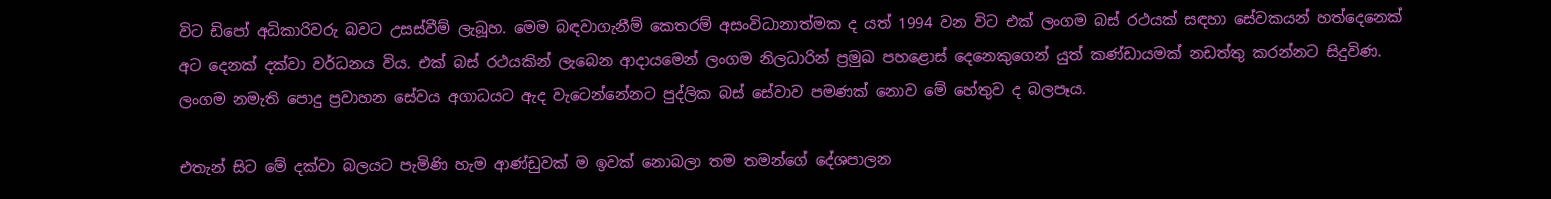විට ඩිපෝ අධිකාරිවරු බවට උසස්වීම් ලැබූහ. මෙම බඳවාගැනීම් කෙතරම් අසංවිධානාත්මක ද යත් 1994 වන විට එක් ලංගම බස් රථයක් සඳහා සේවකයන් හත්දෙනෙක් අට දෙනක් දක්වා වර්ධනය විය. එක් බස් රථයකින් ලැබෙන ආදායමෙන් ලංගම නිලධාරින් ප්‍රමුඛ පහළොස් දෙනෙකුගෙන් යුත් කණ්ඩායමක් නඩත්තු කරන්නට සිදුවිණ. ලංගම නමැති පොදු ප්‍රවාහන සේවය අගාධයට ඇද වැටෙන්නේනට පුද්ලික බස් සේවාව පමණක් නොව මේ හේතුව ද බලපෑය.

එතැන් සිට මේ දක්වා බලයට පැමිණි හැම ආණ්ඩුවක් ම ඉවක් නොබලා තම තමන්ගේ දේශපාලන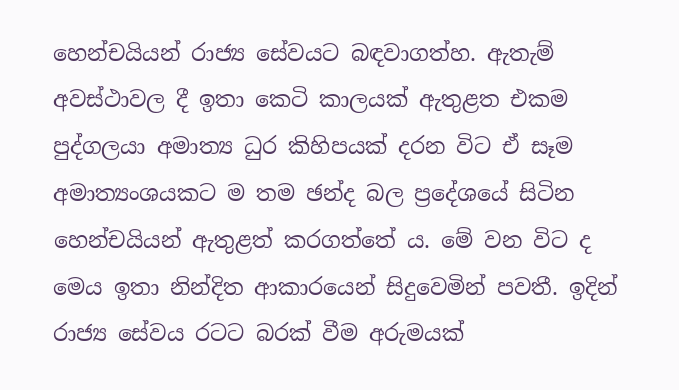හෙන්චයියන් රාජ්‍ය සේවයට බඳවාගත්හ. ඇතැම් අවස්ථාවල දී ඉතා කෙටි කාලයක් ඇතුළත එකම පුද්ගලයා අමාත්‍ය ධුර කිහිපයක් දරන විට ඒ සෑම අමාත්‍යංශයකට ම තම ඡන්ද බල ප්‍රදේශයේ සිටින හෙන්චයියන් ඇතුළත් කරගත්තේ ය. මේ වන විට ද මෙය ඉතා නින්දිත ආකාරයෙන් සිදුවෙමින් පවතී. ඉදින් රාජ්‍ය සේවය රටට බරක් වීම අරුමයක්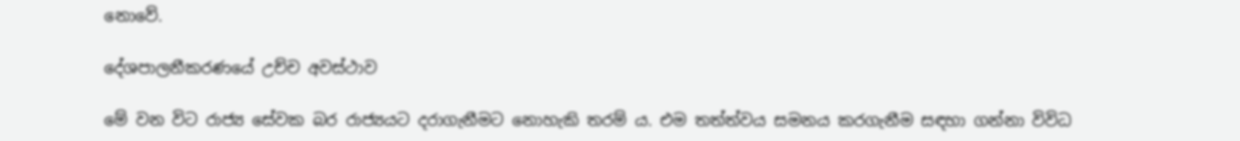නොවේ.

දේශපාලනීකරණයේ උච්ච අවස්ථාව

මේ වන විට රාජ්‍ය සේවක බර රාජ්‍යයට දරාගැනීමට නොහැකි තරම් ය. එම තත්ත්වය සමනය කරගැනීම සඳහා ගන්නා විවිධ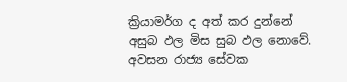ක්‍රියාමර්ග ද අත් කර දුන්නේ අසුබ ඵල මිස සුබ ඵල නොවේ. අවසන රාජ්‍ය සේවක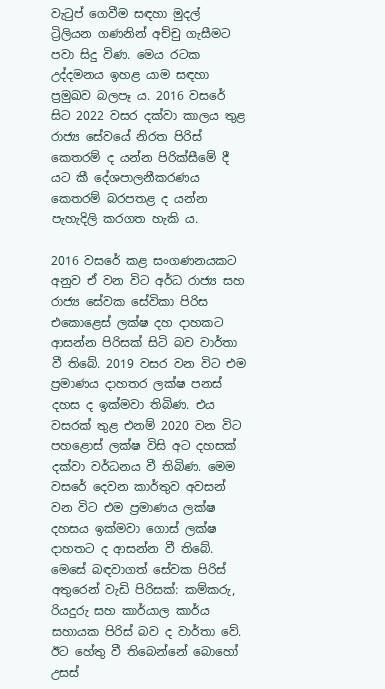වැටුප් ගෙවීම සඳහා මුදල් ට්‍රිලියන ගණනින් අච්චු ගැසීමට පවා සිදු විණ. මෙය රටක උද්දමනය ඉහළ යාම සඳහා ප්‍රමුඛව බලපෑ ය. 2016 වසරේ සිට 2022 වසර දක්වා කාලය තුළ රාජ්‍ය සේවයේ නිරත පිරිස් කෙතරම් ද යන්න පිරික්සීමේ දී යට කී දේශපාලනීකරණය කෙතරම් බරපතළ ද යන්න පැහැදිලි කරගත හැකි ය.

2016 වසරේ කළ සංගණනයකට අනුව ඒ වන විට අර්ධ රාජ්‍ය සහ රාජ්‍ය සේවක සේවිකා පිරිස එකොළෙස් ලක්ෂ දහ දාහකට ආසන්න පිරිසක් සිටි බව වාර්තා වී තිබේ. 2019 වසර වන විට එම ප්‍රමාණය දාහතර ලක්ෂ පනස් දහස ද ඉක්මවා තිබිණ. එය වසරක් තුළ එනම් 2020 වන විට පහළොස් ලක්ෂ විසි අට දහසක් දක්වා වර්ධනය වී තිබිණ. මෙම වසරේ දෙවන කාර්තුව අවසන් වන විට එම ප්‍රමාණය ලක්ෂ දහසය ඉක්මවා ගොස් ලක්ෂ දාහතට ද ආසන්න වී තිබේ. මෙසේ බඳවාගත් සේවක පිරිස් අතුරෙන් වැඩි පිරිසක්: කම්කරු, රියදුරු සහ කාර්යාල කාර්ය සහායක පිරිස් බව ද වාර්තා වේ. ඊට හේතු වී තිබෙන්නේ බොහෝ උසස්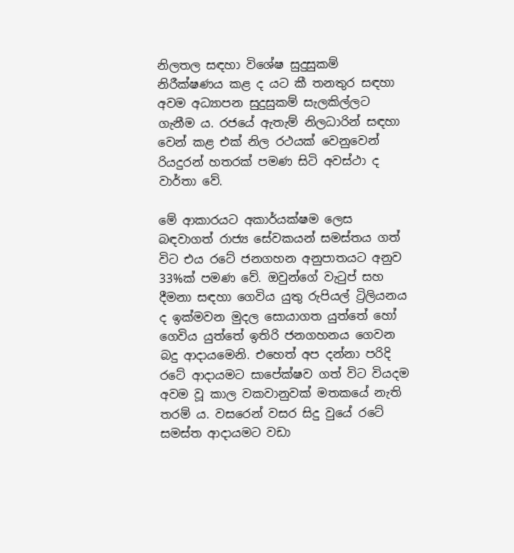නිලතල සඳහා විශේෂ සුදුසුකම් නිරීක්ෂණය කළ ද යට කී තනතුර සඳහා අවම අධ්‍යාපන සුදුසුකම් සැලකිල්ලට ගැනීම ය. රජයේ ඇතැම් නිලධාරින් සඳහා වෙන් කළ එක් නිල රථයක් වෙනුවෙන් රියදුරන් හතරක් පමණ සිටි අවස්ථා ද වාර්තා වේ.

මේ ආකාරයට අකාර්යක්ෂම ලෙස බඳවාගත් රාජ්‍ය සේවකයන් සමස්තය ගත් විට එය රටේ ජනගහන අනුපාතයට අනුව 33%ක් පමණ වේ. ඔවුන්ගේ වැටුප් සහ දීමනා සඳහා ගෙවිය යුතු රුපියල් ට්‍රිලියනය ද ඉක්මවන මුදල සොයාගත යුත්තේ හෝ ගෙවිය යුත්තේ ඉතිරි ජනගහනය ගෙවන බදු ආදායමෙනි. එහෙත් අප දන්නා පරිදි රටේ ආදායමට සාපේක්ෂව ගත් විට වියදම අවම වූ කාල වකවානුවක් මතකයේ නැති තරම් ය. වසරෙන් වසර සිදු වුයේ රටේ සමස්ත ආදායමට වඩා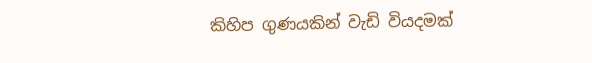කිහිප ගුණයකින් වැඩි වියදමක්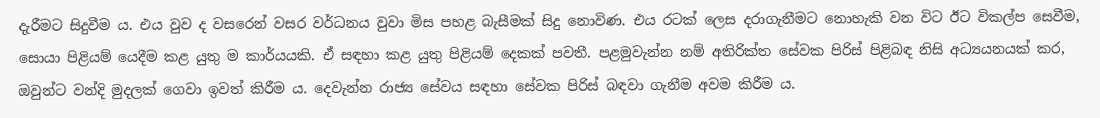දැරීමට සිදුවීම ය. එය වුව ද වසරෙන් වසර වර්ධනය වුවා මිස පහළ බැසීමක් සිදු නොවිණ. එය රටක් ලෙස දරාගැනීමට නොහැකි වන විට ඊට විකල්ප සෙවීම, සොයා පිළියම් යෙදීම කළ යුතු ම කාර්යයකි. ඒ සඳහා කළ යුතු පිළියම් දෙකක් පවතී. පළමුවැන්න නම් අතිරික්ත සේවක පිරිස් පිළිබඳ නිසි අධ්‍යයනයක් කර, ඔවුන්ට වන්දි මුදලක් ගෙවා ඉවත් කිරීම ය. දෙවැන්න රාජ්‍ය සේවය සඳහා සේවක පිරිස් බඳවා ගැනීම අවම කිරීම ය.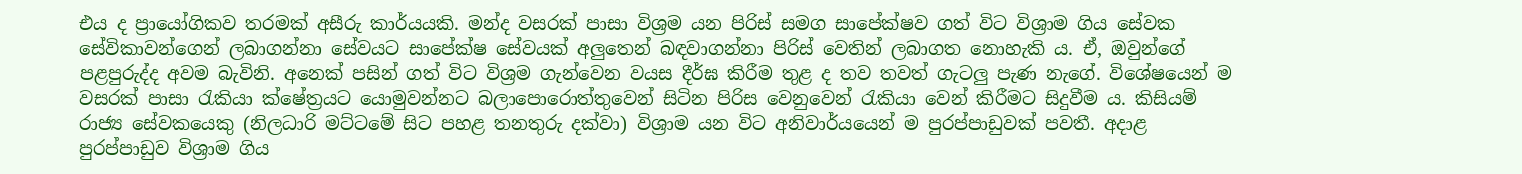එය ද ප්‍රායෝගිකව තරමක් අසීරු කාර්යයකි. මන්ද වසරක් පාසා විශ්‍රම යන පිරිස් සමග සාපේක්ෂව ගත් විට විශ්‍රාම ගිය සේවක සේවිකාවන්ගෙන් ලබාගන්නා සේවයට සාපේක්ෂ සේවයක් අලුතෙන් බඳවාගන්නා පිරිස් වෙතින් ලබාගත නොහැකි ය. ඒ, ඔවුන්ගේ පළපුරුද්ද අවම බැවිනි. අනෙක් පසින් ගත් විට විශ්‍රම ගැන්වෙන වයස දීර්ඝ කිරීම තුළ ද තව තවත් ගැටලු පැණ නැගේ. විශේෂයෙන් ම වසරක් පාසා රැකියා ක්ෂේත්‍රයට යොමුවන්නට බලාපොරොත්තුවෙන් සිටින පිරිස වෙනුවෙන් රැකියා වෙන් කිරීමට සිදුවීම ය. කිසියම් රාජ්‍ය සේවකයෙකු (නිලධාරි මට්ටමේ සිට පහළ තනතුරු දක්වා) විශ්‍රාම යන විට අනිවාර්යයෙන් ම පුරප්පාඩුවක් පවතී. අදාළ පුරප්පාඩුව විශ්‍රාම ගිය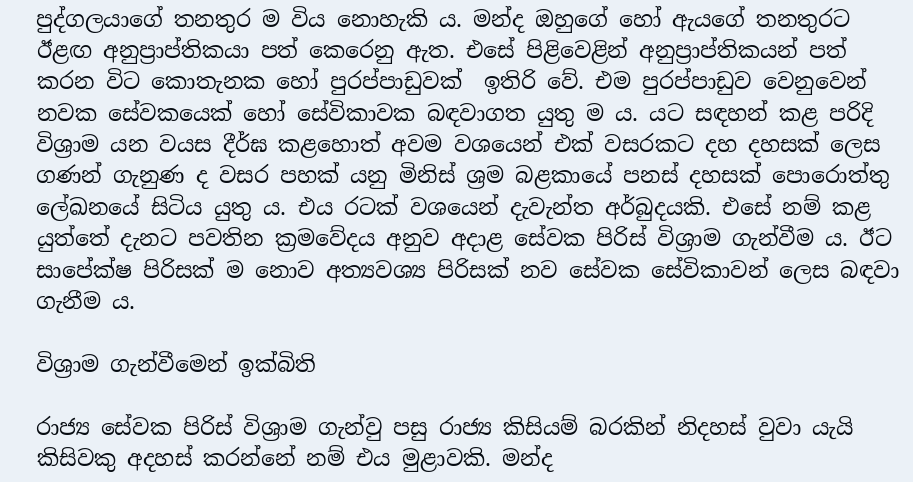පුද්ගලයාගේ තනතුර ම විය නොහැකි ය. මන්ද ඔහුගේ හෝ ඇයගේ තනතුරට ඊළඟ අනුප්‍රාප්තිකයා පත් කෙරෙනු ඇත. එසේ පිළිවෙළින් අනුප්‍රාප්තිකයන් පත් කරන විට කොතැනක හෝ පුරප්පාඩුවක්  ඉතිරි වේ. එම පුරප්පාඩුව වෙනුවෙන් නවක සේවකයෙක් හෝ සේවිකාවක බඳවාගත යුතු ම ය. යට සඳහන් කළ පරිදි විශ්‍රාම යන වයස දීර්ඝ කළහොත් අවම වශයෙන් එක් වසරකට දහ දහසක් ලෙස ගණන් ගැනුණ ද වසර පහක් යනු මිනිස් ශ්‍රම බළකායේ පනස් දහසක් පොරොත්තු ලේඛනයේ සිටිය යුතු ය. එය රටක් වශයෙන් දැවැන්ත අර්බුදයකි. එසේ නම් කළ යුත්තේ දැනට පවතින ක්‍රමවේදය අනුව අදාළ සේවක පිරිස් විශ්‍රාම ගැන්වීම ය. ඊට සාපේක්ෂ පිරිසක් ම නොව අත්‍යවශ්‍ය පිරිසක් නව සේවක සේවිකාවන් ලෙස බඳවා ගැනීම ය.

විශ්‍රාම ගැන්වීමෙන් ඉක්බිති

රාජ්‍ය සේවක පිරිස් විශ්‍රාම ගැන්වු පසු රාජ්‍ය කිසියම් බරකින් නිදහස් වුවා යැයි කිසිවකු අදහස් කරන්නේ නම් එය මුළාවකි. මන්ද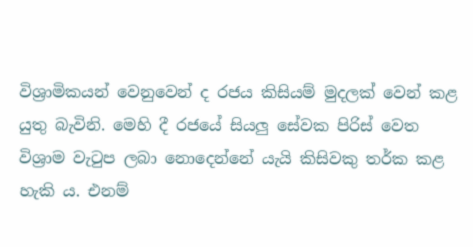විශ්‍රාමිකයන් වෙනුවෙන් ද රජය කිසියම් මුදලක් වෙන් කළ යුතු බැවිනි. මෙහි දී රජයේ සියලු සේවක පිරිස් වෙත විශ්‍රාම වැටුප ලබා නොදෙන්නේ යැයි කිසිවකු තර්ක කළ හැකි ය. එනම්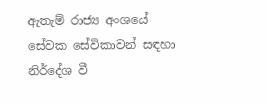ඇතැම් රාජ්‍ය අංශයේ සේවක සේවිකාවන් සඳහා නිර්දේශ වී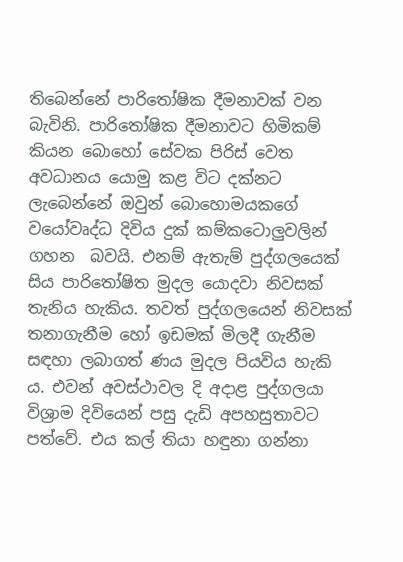තිබෙන්නේ පාරිතෝෂික දීමනාවක් වන බැවිනි. පාරිතෝෂික දීමනාවට හිමිකම් කියන බොහෝ සේවක පිරිස් වෙත අවධානය යොමු කළ විට දක්නට ලැබෙන්නේ ඔවුන් බොහොමයකගේ වයෝවෘද්ධ දිවිය දුක් කම්කටොලුවලින් ගහන  බවයි. එනම් ඇතැම් පුද්ගලයෙක් සිය පාරිතෝෂිත මුදල යොදවා නිවසක් තැනිය හැකිය. තවත් පුද්ගලයෙන් නිවසක් තනාගැනීම හෝ ඉඩමක් මිලදී ගැනීම සඳහා ලබාගත් ණය මුදල පියවිය හැකි ය. එවන් අවස්ථාවල දි අදාළ පුද්ගලයා විශ්‍රාම දිවියෙන් පසු දැඩි අපහසුතාවට පත්වේ. එය කල් තියා හඳුනා ගන්නා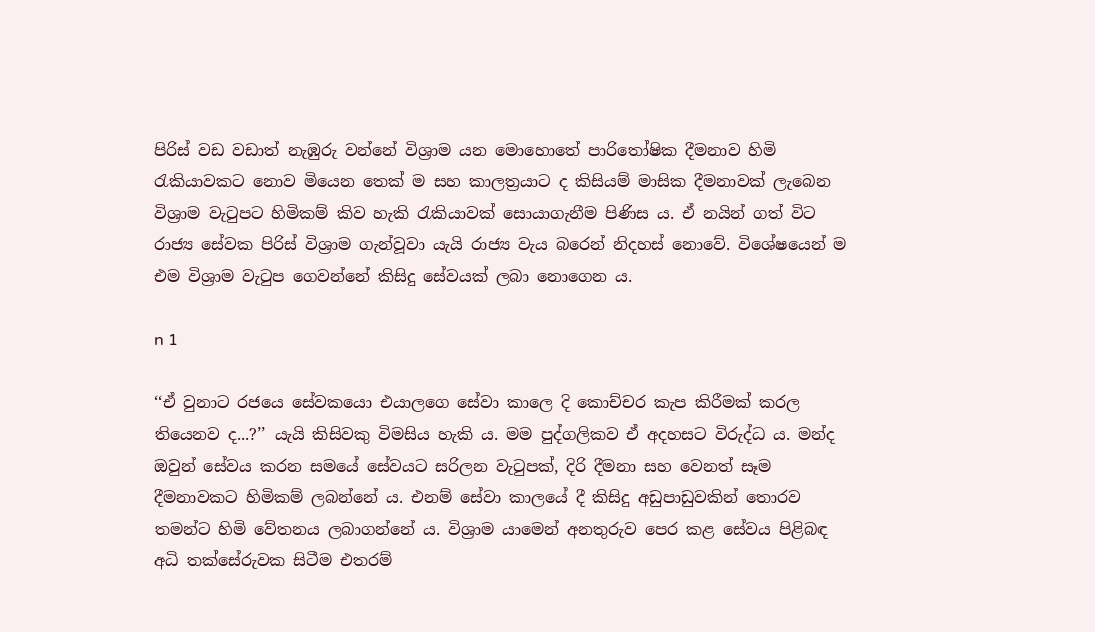පිරිස් වඩ වඩාත් නැඹුරු වන්නේ විශ්‍රාම යන මොහොතේ පාරිතෝෂික දීමනාව හිමි රැකියාවකට නොව මියෙන තෙක් ම සහ කාලත්‍රයාට ද කිසියම් මාසික දීමනාවක් ලැබෙන විශ්‍රාම වැටුපට හිමිකම් කිව හැකි රැකියාවක් සොයාගැනීම පිණිස ය. ඒ නයින් ගත් විට රාජ්‍ය සේවක පිරිස් විශ්‍රාම ගැන්වූවා යැයි රාජ්‍ය වැය බරෙන් නිදහස් නොවේ. විශේෂයෙන් ම එම විශ්‍රාම වැටුප ගෙවන්නේ කිසිදු සේවයක් ලබා නොගෙන ය.

n 1

‘‘ඒ වුනාට රජයෙ සේවකයො එයාලගෙ සේවා කාලෙ දි කොච්චර කැප කිරීමක් කරල තියෙනව ද...?’’ යැයි කිසිවකු විමසිය හැකි ය. මම පුද්ගලිකව ඒ අදහසට විරුද්ධ ය. මන්ද ඔවුන් සේවය කරන සමයේ සේවයට සරිලන වැටුපක්, දිරි දීමනා සහ වෙනත් සෑම දීමනාවකට හිමිකම් ලබන්නේ ය. එනම් සේවා කාලයේ දී කිසිදු අඩුපාඩුවකින් තොරව තමන්ට හිමි වේතනය ලබාගන්නේ ය. විශ්‍රාම යාමෙන් අනතුරුව පෙර කළ සේවය පිළිබඳ අධි තක්සේරුවක සිටීම එතරම්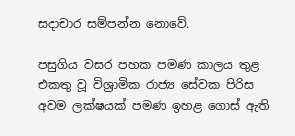සදාචාර සම්පන්න නොවේ.

පසුගිය වසර පහක පමණ කාලය තුළ එකතු වූ විශ්‍රාමික රාජ්‍ය සේවක පිරිස අවම ලක්ෂයක් පමණ ඉහළ ගොස් ඇති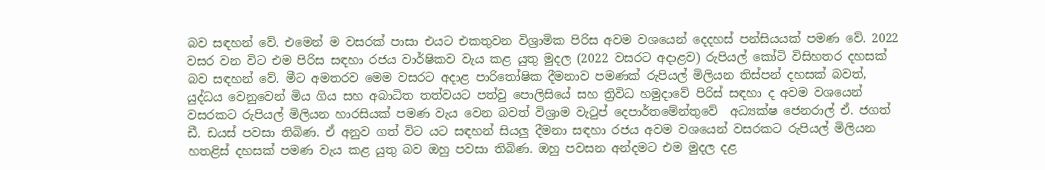බව සඳහන් වේ. එමෙන් ම වසරක් පාසා එයට එකතුවන විශ්‍රාමික පිරිස අවම වශයෙන් දෙදහස් පන්සියයක් පමණ වේ. 2022 වසර වන විට එම පිරිස සඳහා රජය වාර්ෂිකව වැය කළ යුතු මුදල (2022 වසරට අදාළව) රුපියල් කෝටි විසිහතර දහසක් බව සඳහන් වේ. මීට අමතරව මෙම වසරට අදාළ පාරිතෝෂික දීමනාව පමණක් රුපියල් මිලියන තිස්පන් දහසක් බවත්, යුද්ධය වෙනුවෙන් මිය ගිය සහ අබාධිත තත්වයට පත්වු පොලිසියේ සහ ත්‍රිවිධ හමුදාවේ පිරිස් සඳහා ද අවම වශයෙන් වසරකට රුපියල් මිලියන හාරසියක් පමණ වැය වෙන බවත් විශ්‍රාම වැටුප් දෙපාර්තමේන්තුවේ  අධ්‍යක්ෂ ජෙනරාල් ඒ. ජගත් ඩී. ඩයස් පවසා තිබිණ. ඒ අනුව ගත් විට යට සඳහන් සියලු දීමනා සඳහා රජය අවම වශයෙන් වසරකට රුපියල් මිලියන හතළිස් දහසක් පමණ වැය කළ යුතු බව ඔහු පවසා තිබිණ. ඔහු පවසන අන්දමට එම මුදල දළ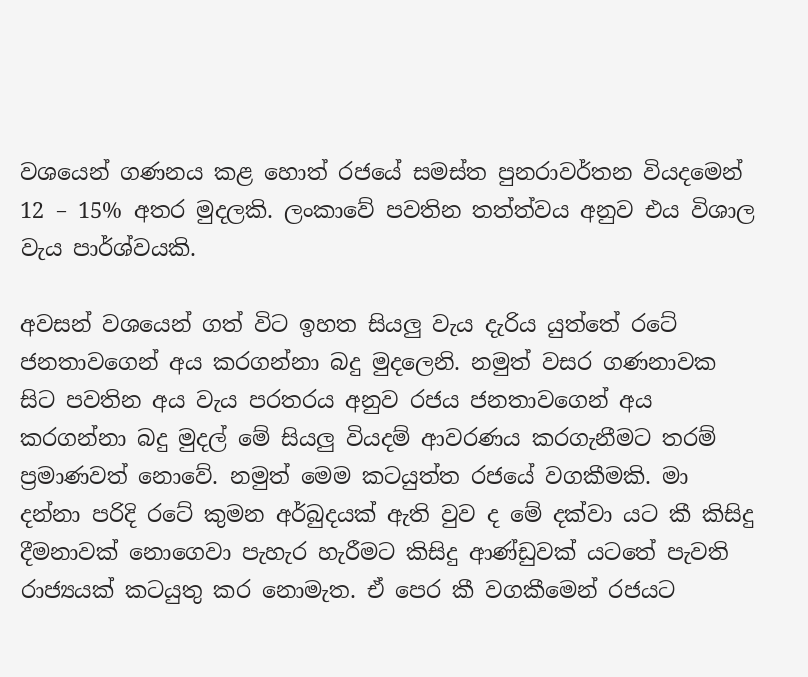වශයෙන් ගණනය කළ හොත් රජයේ සමස්ත පුනරාවර්තන වියදමෙන් 12 – 15% අතර මුදලකි. ලංකාවේ පවතින තත්ත්වය අනුව එය විශාල වැය පාර්ශ්වයකි.

අවසන් වශයෙන් ගත් විට ඉහත සියලු වැය දැරිය යුත්තේ රටේ ජනතාවගෙන් අය කරගන්නා බදු මුදලෙනි. නමුත් වසර ගණනාවක සිට පවතින අය වැය පරතරය අනුව රජය ජනතාවගෙන් අය කරගන්නා බදු මුදල් මේ සියලු වියදම් ආවරණය කරගැනීමට තරම් ප්‍රමාණවත් නොවේ. නමුත් මෙම කටයුත්ත රජයේ වගකීමකි. මා දන්නා පරිදි රටේ කුමන අර්බුදයක් ඇති වුව ද මේ දක්වා යට කී කිසිදු දීමනාවක් නොගෙවා පැහැර හැරීමට කිසිදු ආණ්ඩුවක් යටතේ පැවති රාජ්‍යයක් කටයුතු කර නොමැත. ඒ පෙර කී වගකීමෙන් රජයට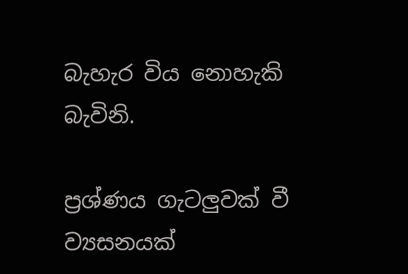බැහැර විය නොහැකි බැවිනි.

ප්‍රශ්ණය ගැටලුවක් වී ව්‍යසනයක්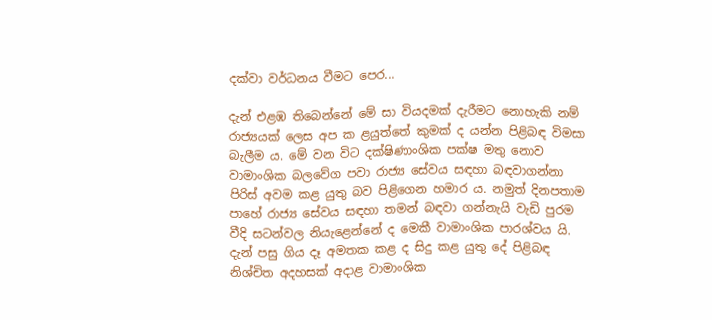දක්වා වර්ධනය වීමට පෙර...

දැන් එළඹ තිබෙන්නේ මේ සා වියදමක් දැරීමට නොහැකි නම් රාජ්‍යයක් ලෙස අප ක ළයුත්තේ කුමක් ද යන්න පිළිබඳ විමසා බැලීම ය. මේ වන විට දක්ෂිණාංශික පක්ෂ මතු නොව වාමාංශික බලවේග පවා රාජ්‍ය සේවය සඳහා බඳවාගන්නා පිරිස් අවම කළ යුතු බව පිළිගෙන හමාර ය. නමුත් දිනපතාම පාහේ රාජ්‍ය සේවය සඳහා තමන් බඳවා ගන්නැයි වැඩි පුරම වීදි සටන්වල නියැළෙන්නේ ද මෙකී වාමාංශික පාරශ්වය යි. දැන් පසු ගිය දෑ අමතක කළ ද සිදු කළ යුතු දේ පිළිබඳ නිශ්චිත අදහසක් අදාළ වාමාංශික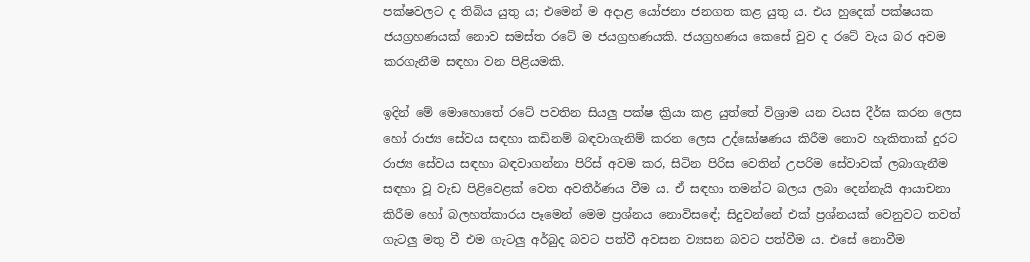පක්ෂවලට ද තිබිය යුතු ය; එමෙන් ම අදාළ යෝජනා ජනගත කළ යුතු ය. එය හුදෙක් පක්ෂයක ජයග්‍රහණයක් නොව සමස්ත රටේ ම ජයග්‍රහණයකි. ජයග්‍රහණය කෙසේ වුව ද රටේ වැය බර අවම කරගැනීම සඳහා වන පිළියමකි.

ඉදින් මේ මොහොතේ රටේ පවතින සියලු පක්ෂ ක්‍රියා කළ යුත්තේ විශ්‍රාම යන වයස දීර්ඝ කරන ලෙස හෝ රාජ්‍ය සේවය සඳහා කඩිනම් බඳවාගැනිම් කරන ලෙස උද්ඝෝෂණය කිරීම නොව හැකිතාක් දුරට රාජ්‍ය සේවය සඳහා බඳවාගන්නා පිරිස් අවම කර, සිටින පිරිස වෙතින් උපරිම සේවාවක් ලබාගැනීම සඳහා වූ වැඩ පිළිවෙළක් වෙත අවතීර්ණය වීම ය. ඒ සඳහා තමන්ට බලය ලබා දෙන්නැයි ආයාචනා කිරීම හෝ බලහත්කාරය පෑමෙන් මෙම ප්‍රශ්නය නොවිසඳේ; සිදුවන්නේ එක් ප්‍රශ්නයක් වෙනුවට තවත් ගැටලු මතු වී එම ගැටලු අර්බුද බවට පත්වී අවසන ව්‍යසන බවට පත්වීම ය. එසේ නොවීම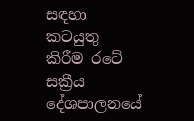සඳහා කටයුතු කිරීම රටේ සක්‍රීය දේශපාලනයේ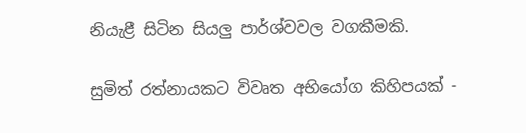නියැළී සිටින සියලු පාර්ශ්වවල වගකීමකි.

සුමිත් රත්නායකට විවෘත අභියෝග කිහිපයක් -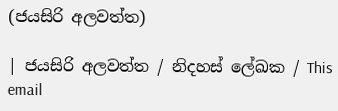(ජයසිරි අලවත්ත)

| ජයසිරි අලවත්ත / නිදහස් ලේඛක / This email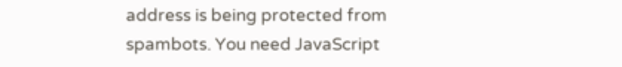address is being protected from spambots. You need JavaScript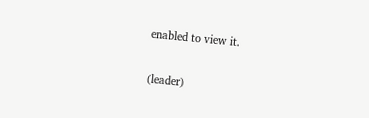enabled to view it.

(leader)